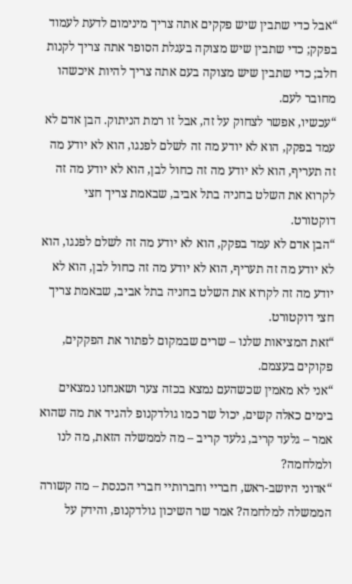“אבל כדי שתבין שיש פקקים אתה צריך מינימום לדעת לעמוד בפקק; כדי שתבין שיש מצוקה בעגלת הסופר אתה צריך לקנות חלב; כדי שתבין שיש מצוקה בעם אתה צריך להיות איכשהו מחובר לעם.
“עכשיו, אפשר לצחוק על זה, אבל זו רמת הניתוק. הבן אדם לא עמד בפקק, הוא לא יודע מה זה לשלם לפנגו, הוא לא יודע מה זה תעריף, הוא לא יודע מה זה כחול לבן, הוא לא יודע מה זה לקרוא את השלט בחניה בתל אביב, שבאמת צריך חצי דוקטורט.
“הבן אדם לא עמד בפקק, הוא לא יודע מה זה לשלם לפנגו, הוא לא יודע מה זה תעריף, הוא לא יודע מה זה כחול לבן, הוא לא יודע מה זה לקרוא את השלט בחניה בתל אביב, שבאמת צריך חצי דוקטורט.
“זאת המציאות שלנו – שרים שבמקום לפתור את הפקקים, פקוקים בעצמם.
“אני לא מאמין שכשהעם נמצא בכזה צער ושאנחנו נמצאים בימים כאלה קשים, יכול שר כמו גולדקנופ להגיד את מה שהוא אמר – גלעד קריב, גלעד קריב – מה לממשלה הזאת, מה לנו ולמלחמה?
“אדוני היושב-ראש, חבריי וחברותיי חברי הכנסת – מה קשורה הממשלה למלחמה? אמר שר השיכון גולדקנופ, והידק על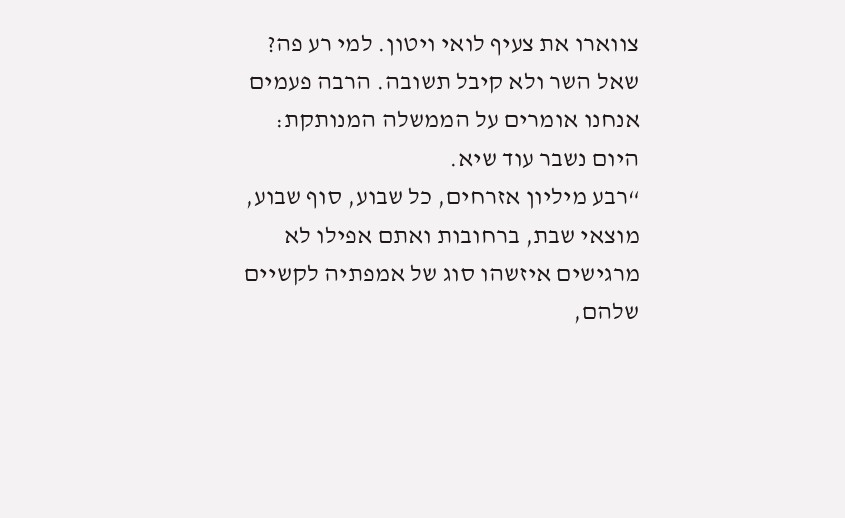צווארו את צעיף לואי ויטון. למי רע פה? שאל השר ולא קיבל תשובה. הרבה פעמים אנחנו אומרים על הממשלה המנותקת: היום נשבר עוד שיא.
“רבע מיליון אזרחים, כל שבוע, סוף שבוע, מוצאי שבת, ברחובות ואתם אפילו לא מרגישים איזשהו סוג של אמפתיה לקשיים שלהם,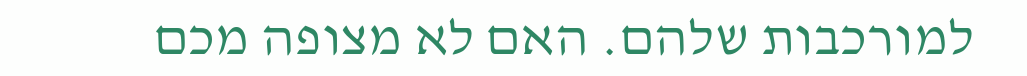למורכבות שלהם. האם לא מצופה מכם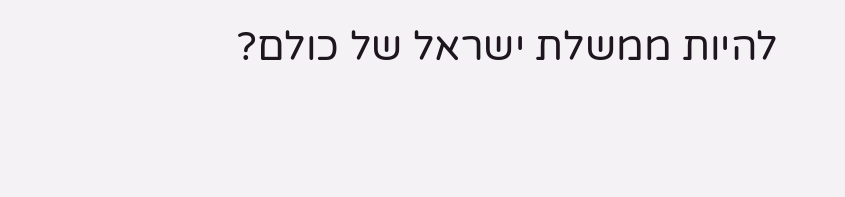להיות ממשלת ישראל של כולם?